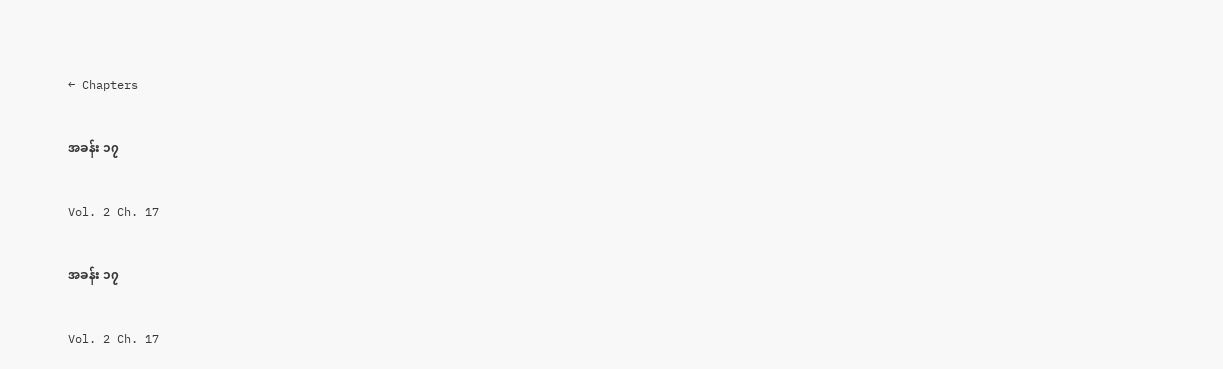← Chapters

အခန်း ၁၇

Vol. 2 Ch. 17

အခန်း ၁၇

Vol. 2 Ch. 17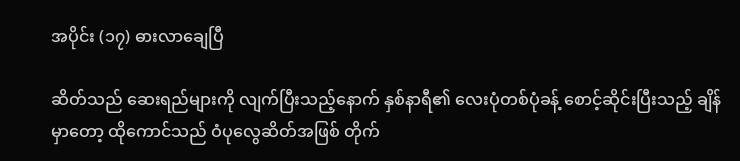အပိုင်း (၁၇) ဓားလာချေပြီ

ဆိတ်သည် ဆေးရည်များကို လျက်ပြီးသည့်နောက် နှစ်နာရီ၏ လေးပုံတစ်ပုံခန့် စောင့်ဆိုင်းပြီးသည့် ချိန်မှာတော့ ထိုကောင်သည် ဝံပုလွေဆိတ်အဖြစ် တိုက်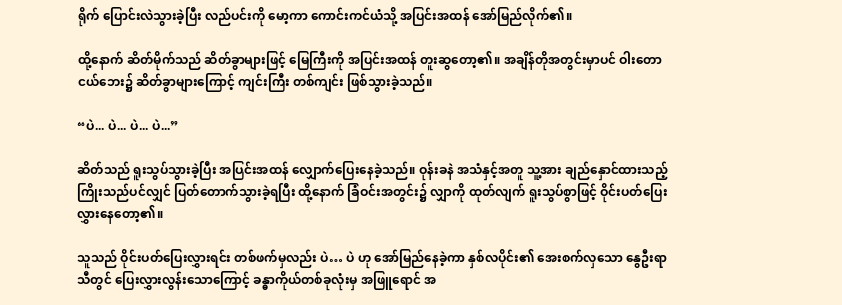ရိုက် ပြောင်းလဲသွားခဲ့ပြီး လည်ပင်းကို မော့ကာ ကောင်းကင်ယံသို့ အပြင်းအထန် အော်မြည်လိုက်၏။

ထို့နောက် ဆိတ်မိုက်သည် ဆိတ်ခွာများဖြင့် မြေကြီးကို အပြင်းအထန် တူးဆွတော့၏။ အချိန်တိုအတွင်းမှာပင် ဝါးတောငယ်ဘေး၌ ဆိတ်ခွာများကြောင့် ကျင်းကြီး တစ်ကျင်း ဖြစ်သွားခဲ့သည်။

“ပဲ... ပဲ... ပဲ... ပဲ...”

ဆိတ်သည် ရူးသွပ်သွားခဲ့ပြီး အပြင်းအထန် လျှောက်ပြေးနေခဲ့သည်။ ဝုန်းခနဲ အသံနှင့်အတူ သူ့အား ချည်နှောင်ထားသည့် ကြိုးသည်ပင်လျှင် ပြတ်တောက်သွားခဲ့ရပြီး ထို့နောက် ခြံဝင်းအတွင်း၌ လျှာကို ထုတ်လျက် ရူးသွပ်စွာဖြင့် ဝိုင်းပတ်ပြေးလွှားနေတော့၏။

သူသည် ဝိုင်းပတ်ပြေးလွှားရင်း တစ်ဖက်မှလည်း ပဲ… ပဲ ဟု အော်မြည်နေခဲ့ကာ နှစ်လပိုင်း၏ အေးစက်လှသော နွေဦးရာသီတွင် ပြေးလွှားလွန်းသောကြောင့် ခန္ဓာကိုယ်တစ်ခုလုံးမှ အဖြူရောင် အ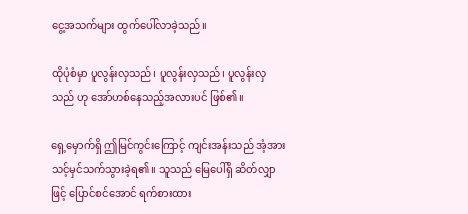ငွေ့အသက်များ ထွက်ပေါ်လာခဲ့သည်။

ထိုပုံစံမှာ ပူလွန်းလှသည်၊ ပူလွန်းလှသည်၊ ပူလွန်းလှသည် ဟု အော်ဟစ်နေသည့်အလားပင် ဖြစ်၏။

ရှေ့မှောက်ရှိ ဤမြင်ကွင်းကြောင့် ကျင်းအန်းသည် အံ့အားသင့်မှင်သက်သွားခဲ့ရ၏။ သူသည် မြေပေါ်ရှိ ဆိတ်လျှာဖြင့် ပြောင်စင်အောင် ရက်စားထား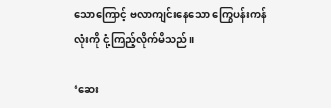သောကြောင့် ဗလာကျင်းနေသော ကြွေပန်းကန်လုံးကို ငုံ့ကြည့်လိုက်မိသည်။

‘ဆေး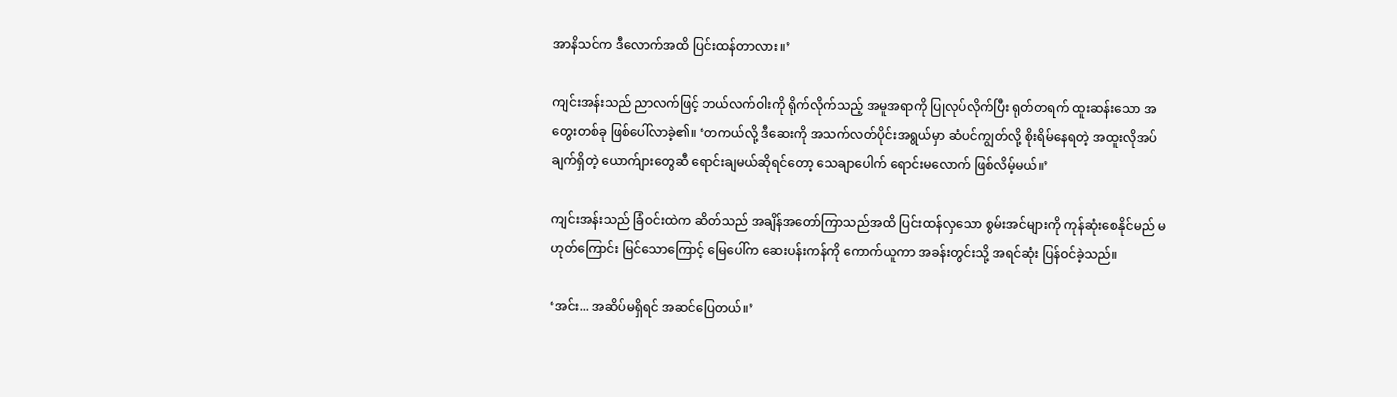အာနိသင်က ဒီလောက်အထိ ပြင်းထန်တာလား။’

ကျင်းအန်းသည် ညာလက်ဖြင့် ဘယ်လက်ဝါးကို ရိုက်လိုက်သည့် အမူအရာကို ပြုလုပ်လိုက်ပြီး ရုတ်တရက် ထူးဆန်းသော အတွေးတစ်ခု ဖြစ်ပေါ်လာခဲ့၏။ ‘တကယ်လို့ ဒီဆေးကို အသက်လတ်ပိုင်းအရွယ်မှာ ဆံပင်ကျွတ်လို့ စိုးရိမ်နေရတဲ့ အထူးလိုအပ်ချက်ရှိတဲ့ ယောက်ျားတွေဆီ ရောင်းချမယ်ဆိုရင်တော့ သေချာပေါက် ရောင်းမလောက် ဖြစ်လိမ့်မယ်။’

ကျင်းအန်းသည် ခြံဝင်းထဲက ဆိတ်သည် အချိန်အတော်ကြာသည်အထိ ပြင်းထန်လှသော စွမ်းအင်များကို ကုန်ဆုံးစေနိုင်မည် မဟုတ်ကြောင်း မြင်သောကြောင့် မြေပေါ်က ဆေးပန်းကန်ကို ကောက်ယူကာ အခန်းတွင်းသို့ အရင်ဆုံး ပြန်ဝင်ခဲ့သည်။

‘အင်း... အဆိပ်မရှိရင် အဆင်ပြေတယ်။’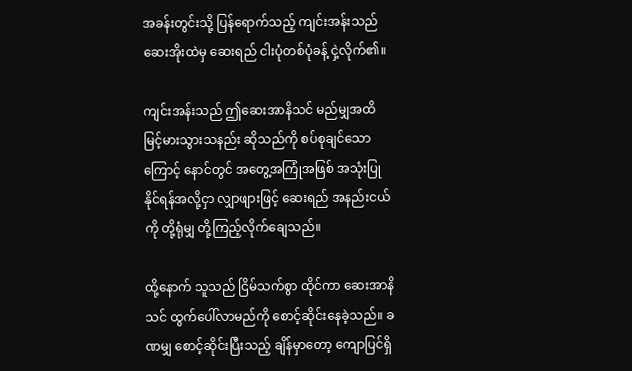အခန်းတွင်းသို့ ပြန်ရောက်သည့် ကျင်းအန်းသည် ဆေးအိုးထဲမှ ဆေးရည် ငါးပုံတစ်ပုံခန့် ငှဲ့လိုက်၏။

ကျင်းအန်းသည် ဤဆေးအာနိသင် မည်မျှအထိ မြင့်မားသွားသနည်း ဆိုသည်ကို စပ်စုချင်သောကြောင့် နောင်တွင် အတွေ့အကြုံအဖြစ် အသုံးပြုနိုင်ရန်အလို့ငှာ လျှာဖျားဖြင့် ဆေးရည် အနည်းငယ်ကို တို့ရုံမျှ တို့ကြည့်လိုက်ချေသည်။

ထို့နောက် သူသည် ငြိမ်သက်စွာ ထိုင်ကာ ဆေးအာနိသင် ထွက်ပေါ်လာမည်ကို စောင့်ဆိုင်းနေခဲ့သည်။ ခဏမျှ စောင့်ဆိုင်းပြီးသည့် ချိန်မှာတော့ ကျောပြင်ရှိ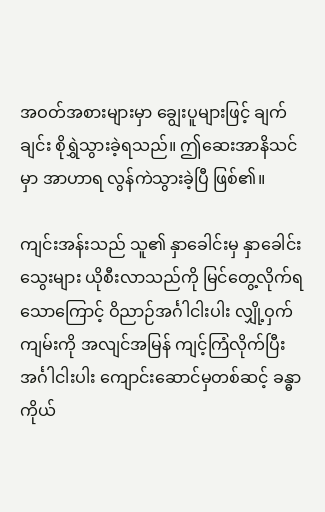အဝတ်အစားများမှာ ချွေးပူများဖြင့် ချက်ချင်း စိုရွှဲသွားခဲ့ရသည်။ ဤဆေးအာနိသင်မှာ အာဟာရ လွန်ကဲသွားခဲ့ပြီ ဖြစ်၏။

ကျင်းအန်းသည် သူ၏ နှာခေါင်းမှ နှာခေါင်းသွေးများ ယိုစီးလာသည်ကို မြင်တွေ့လိုက်ရသောကြောင့် ဝိညာဉ်အင်္ဂါငါးပါး လျှို့ဝှက်ကျမ်းကို အလျင်အမြန် ကျင့်ကြံလိုက်ပြီး အင်္ဂါငါးပါး ကျောင်းဆောင်မှတစ်ဆင့် ခန္ဓာကိုယ်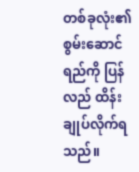တစ်ခုလုံး၏ စွမ်းဆောင်ရည်ကို ပြန်လည် ထိန်းချုပ်လိုက်ရသည်။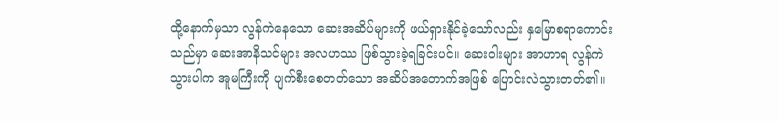ထို့နောက်မှသာ လွန်ကဲနေသော ဆေးအဆိပ်များကို ဖယ်ရှားနိုင်ခဲ့သော်လည်း နှမြောစရာကောင်းသည်မှာ ဆေးအာနိသင်များ အလဟဿ ဖြစ်သွားခဲ့ရခြင်းပင်။ ဆေးဝါးများ အာဟာရ လွန်ကဲသွားပါက အူမကြီးကို ပျက်စီးစေတတ်သော အဆိပ်အတောက်အဖြစ် ပြောင်းလဲသွားတတ်၏။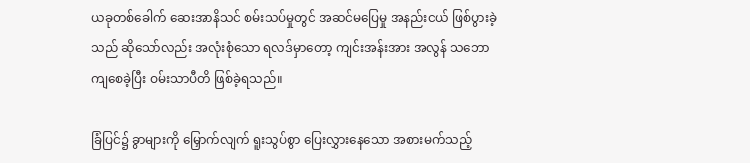ယခုတစ်ခေါက် ဆေးအာနိသင် စမ်းသပ်မှုတွင် အဆင်မပြေမှု အနည်းငယ် ဖြစ်ပွားခဲ့သည် ဆိုသော်လည်း အလုံးစုံသော ရလဒ်မှာတော့ ကျင်းအန်းအား အလွန် သဘောကျစေခဲ့ပြီး ဝမ်းသာပီတိ ဖြစ်ခဲ့ရသည်။

ခြံပြင်၌ ခွာများကို မြှောက်လျက် ရူးသွပ်စွာ ပြေးလွှားနေသော အစားမက်သည့်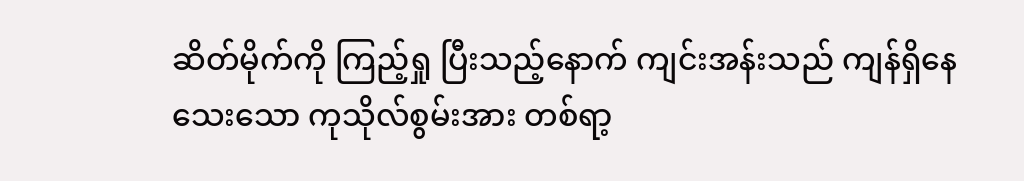ဆိတ်မိုက်ကို ကြည့်ရှု ပြီးသည့်နောက် ကျင်းအန်းသည် ကျန်ရှိနေသေးသော ကုသိုလ်စွမ်းအား တစ်ရာ့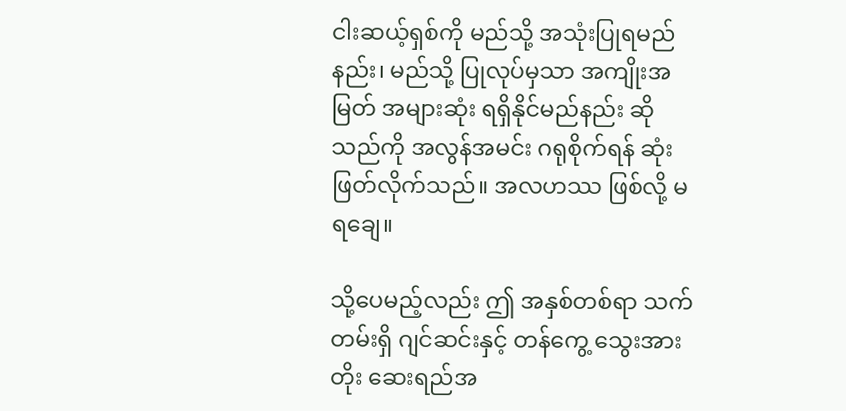ငါးဆယ့်ရှစ်ကို မည်သို့ အသုံးပြုရမည်နည်း၊ မည်သို့ ပြုလုပ်မှသာ အကျိုးအမြတ် အများဆုံး ရရှိနိုင်မည်နည်း ဆိုသည်ကို အလွန်အမင်း ဂရုစိုက်ရန် ဆုံးဖြတ်လိုက်သည်။ အလဟဿ ဖြစ်လို့ မရချေ။

သို့ပေမည့်လည်း ဤ အနှစ်တစ်ရာ သက်တမ်းရှိ ဂျင်ဆင်းနှင့် တန်ကွေ့ သွေးအားတိုး ဆေးရည်အ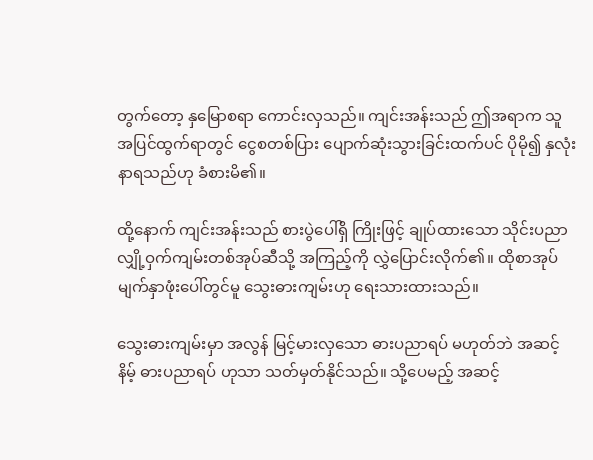တွက်တော့ နှမြောစရာ ကောင်းလှသည်။ ကျင်းအန်းသည် ဤအရာက သူ အပြင်ထွက်ရာတွင် ငွေစတစ်ပြား ပျောက်ဆုံးသွားခြင်းထက်ပင် ပိုမို၍ နှလုံးနာရသည်ဟု ခံစားမိ၏။

ထို့နောက် ကျင်းအန်းသည် စားပွဲပေါ်ရှိ ကြိုးဖြင့် ချုပ်ထားသော သိုင်းပညာ လျှို့ဝှက်ကျမ်းတစ်အုပ်ဆီသို့ အကြည့်ကို လွှဲပြောင်းလိုက်၏။ ထိုစာအုပ် မျက်နှာဖုံးပေါ်တွင်မူ သွေးဓားကျမ်းဟု ရေးသားထားသည်။

သွေးဓားကျမ်းမှာ အလွန် မြင့်မားလှသော ဓားပညာရပ် မဟုတ်ဘဲ အဆင့်နိမ့် ဓားပညာရပ် ဟုသာ သတ်မှတ်နိုင်သည်။ သို့ပေမည့် အဆင့်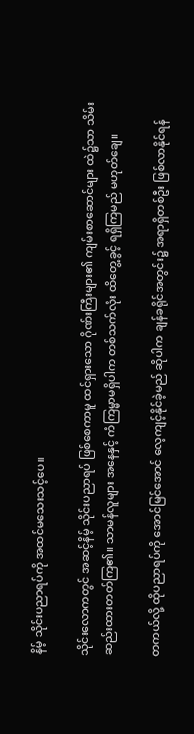နိမ့် သိုင်းပညာရပ်ကို အထင်မသေးသင့်ပေ။

သိုင်းလောကတွင် အဆင့်နိမ့် သိုင်းပညာရပ် ဖြစ်စေကာမူ ထင်ရှားသော ဂိုဏ်းကြီးများ၏ ကျမ်းစာဆောင်များ ထဲ၌သာ သိမ်းဆည်းထားတတ်ကြ၏။ သာမန်လူများ အနေနှင့် ကံကြမ္မာမရှိပါက တစ်သက်လုံး ထိတွေ့ခွင့် ရရှိကြမည် မဟုတ်ချေ။

တကယ်လို့ ထိုပညာရပ်ကို အောင်မြင်အောင် လေ့ကျင့်နိုင်ခဲ့မည် ဆိုပါက ချန်ခရိုင်အတွင်း၌ အရာရှိတစ်ဦး ဖြစ်လာနိုင်ရန်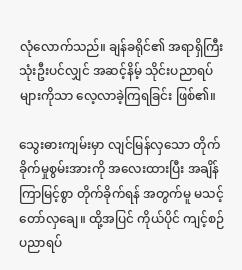လုံလောက်သည်။ ချန်ခရိုင်၏ အရာရှိကြီး သုံးဦးပင်လျှင် အဆင့်နိမ့် သိုင်းပညာရပ်များကိုသာ လေ့လာခဲ့ကြရခြင်း ဖြစ်၏။

သွေးဓားကျမ်းမှာ လျင်မြန်လှသော တိုက်ခိုက်မှုစွမ်းအားကို အလေးထားပြီး အချိန်ကြာမြင့်စွာ တိုက်ခိုက်ရန် အတွက်မူ မသင့်တော်လှချေ။ ထို့အပြင် ကိုယ်ပိုင် ကျင့်စဉ် ပညာရပ်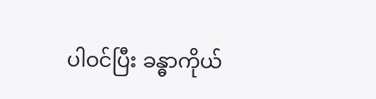ပါဝင်ပြီး ခန္ဓာကိုယ်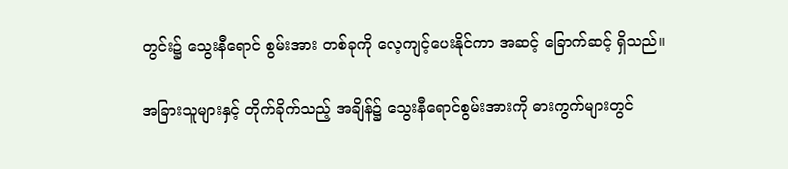တွင်း၌ သွေးနီရောင် စွမ်းအား တစ်ခုကို လေ့ကျင့်ပေးနိုင်ကာ အဆင့် ခြောက်ဆင့် ရှိသည်။

အခြားသူများနှင့် တိုက်ခိုက်သည့် အချိန်၌ သွေးနီရောင်စွမ်းအားကို ဓားကွက်များတွင်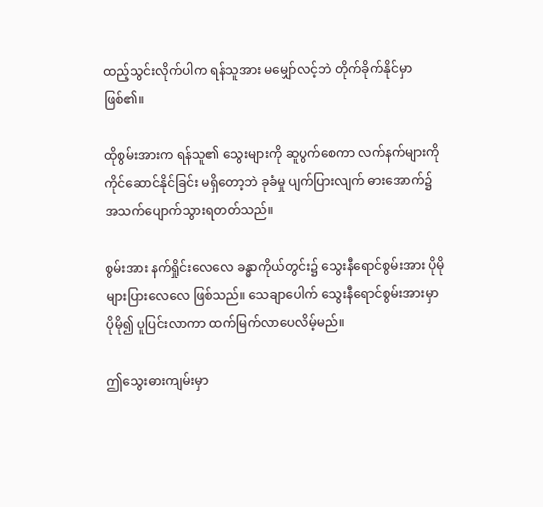ထည့်သွင်းလိုက်ပါက ရန်သူအား မမျှော်လင့်ဘဲ တိုက်ခိုက်နိုင်မှာဖြစ်၏။

ထိုစွမ်းအားက ရန်သူ၏ သွေးများကို ဆူပွက်စေကာ လက်နက်များကို ကိုင်ဆောင်နိုင်ခြင်း မရှိတော့ဘဲ ခုခံမှု ပျက်ပြားလျက် ဓားအောက်၌ အသက်ပျောက်သွားရတတ်သည်။

စွမ်းအား နက်ရှိုင်းလေလေ ခန္ဓာကိုယ်တွင်း၌ သွေးနီရောင်စွမ်းအား ပိုမို များပြားလေလေ ဖြစ်သည်။ သေချာပေါက် သွေးနီရောင်စွမ်းအားမှာ ပိုမို၍ ပူပြင်းလာကာ ထက်မြက်လာပေလိမ့်မည်။

ဤသွေးဓားကျမ်းမှာ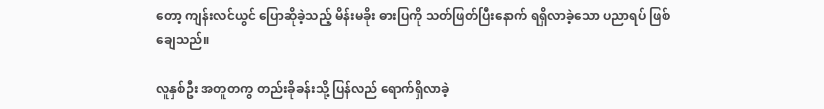တော့ ကျန်းလင်ယွင် ပြောဆိုခဲ့သည့် မိန်းမခိုး ဓားပြကို သတ်ဖြတ်ပြီးနောက် ရရှိလာခဲ့သော ပညာရပ် ဖြစ်ချေသည်။

လူနှစ်ဦး အတူတကွ တည်းခိုခန်းသို့ ပြန်လည် ရောက်ရှိလာခဲ့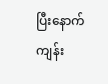ပြီးနောက် ကျန်း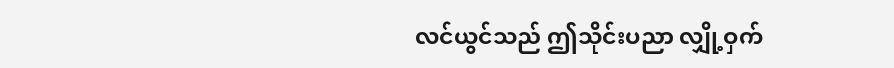လင်ယွင်သည် ဤသိုင်းပညာ လျှို့ဝှက်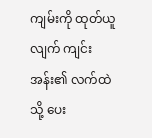ကျမ်းကို ထုတ်ယူလျက် ကျင်းအန်း၏ လက်ထဲသို့ ပေး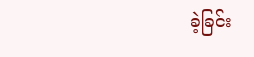ခဲ့ခြင်း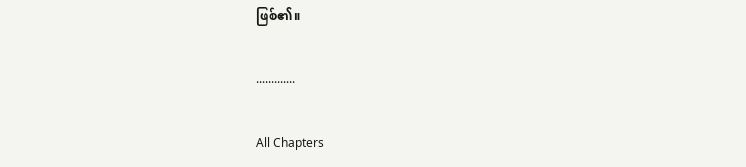ဖြစ်၏။

.............

All Chapters